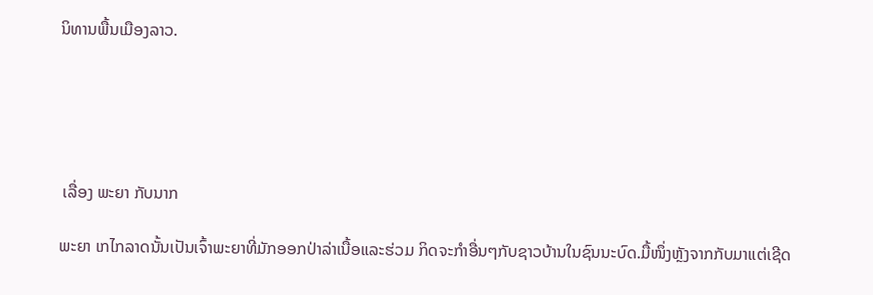ນິທານພື້ນເມືອງລາວ.





 ເລື່ອງ ພະຍາ ກັບນາກ

ພະຍາ ເກໄກລາດນັ້ນເປັນເຈົ້າພະຍາທີ່ມັກອອກປ່າລ່າເນື້ອແລະຮ່ວມ ກິດຈະກຳອື່ນໆກັບຊາວບ້ານໃນຊົນນະບົດ.ມື້ໜຶ່ງຫຼັງຈາກກັບມາແຕ່ເຊີດ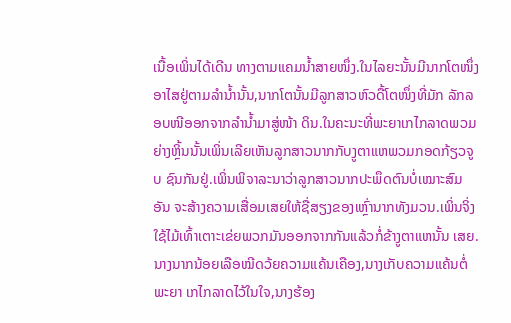ເນື້ອເພິ່ນໄດ້ເດີນ ທາງຕາມແຄມນ້ຳສາຍໜຶ່ງ.ໃນໄລຍະນັ້ນມີນາກໂຕໜຶ່ງ ອາໄສຢູ່ຕາມລຳນ້ຳນັ້ນ,ນາກໂຕນັ້ນມີລູກສາວຫົວດື້ໂຕໜຶ່ງທີ່ມັກ ລັກລອບໜີອອກຈາກລຳນ້ຳມາສູ່ໜ້າ ດິນ.ໃນຄະນະທີ່ພະຍາເກໄກລາດພວມ ຍ່າງຫຼິ້ນນັ້ນເພິ່ນເລີຍເຫັນລູກສາວນາກກັບງູຕາແຫພວມກອດກ້ຽວຈູບ ຊົນກັນຢູ່.ເພິ່ນພິຈາລະນາວ່າລູກສາວນາກປະພຶດຕົນບໍ່ເໝາະສົມອັນ ຈະສ້າງຄວາມເສື່ອມເສຍໃຫ້ຊື່ສຽງຂອງເຫຼົ່ານາກທັງມວນ.ເພິ່ນຈິ່ງ ໃຊ້ໄມ້ເທົ້າເຕາະເຂ່ຍພວກມັນອອກຈາກກັນແລ້ວກໍ່ຂ້າງູຕາແຫນັ້ນ ເສຍ. ນາງນາກນ້ອຍເລືອໝີດວ້ຍຄວາມແຄ້ນເຄືອງ,ນາງເກັບຄວາມແຄ້ນຕໍ່ພະຍາ ເກໄກລາດໄວ້ໃນໃຈ,ນາງຮ້ອງ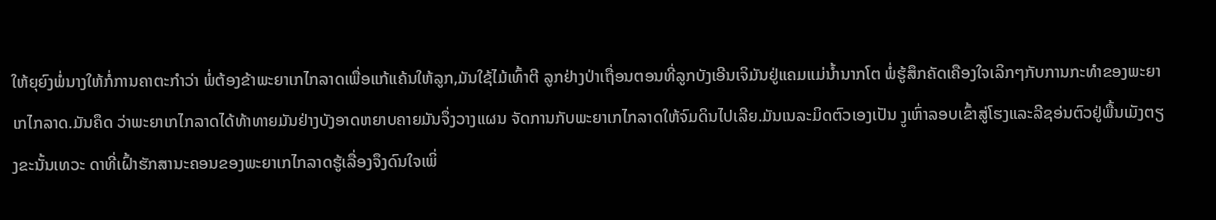ໃຫ້ຍຸຍົງພໍ່ນາງໃຫ້ກໍ່ການຄາຕະກໍາວ່າ ພໍ່ຕ້ອງຂ້າພະຍາເກໄກລາດເພື່ອແກ້ແຄ້ນໃຫ້ລູກ,ມັນໃຊ້ໄມ້ເທົ້າຕີ ລູກຢ່າງປ່າເຖື່ອນຕອນທີ່ລູກບັງເອີນເຈິມັນຢູ່ແຄມແມ່ນໍ້ານາກໂຕ ພໍ່ຮູ້ສຶກຄັດເຄືອງໃຈເລິກໆກັບການກະທໍາຂອງພະຍາເກໄກລາດ.ມັນຄຶດ ວ່າພະຍາເກໄກລາດໄດ້ທ້າທາຍມັນຢ່າງບັງອາດຫຍາບຄາຍມັນຈຶ່ງວາງແຜນ ຈັດການກັບພະຍາເກໄກລາດໃຫ້ຈົມດິນໄປເລີຍ.ມັນເນລະມິດຕົວເອງເປັນ ງູເຫົ່າລອບເຂົ້າສູ່ໂຮງແລະລີຊອ່ນຕົວຢູ່ພື້ນເມັງຕຽງຂະນັ້ນເທວະ ດາທີ່ເຝົ້າຮັກສານະຄອນຂອງພະຍາເກໄກລາດຮູ້ເລື່ອງຈຶງດົນໃຈເພິ່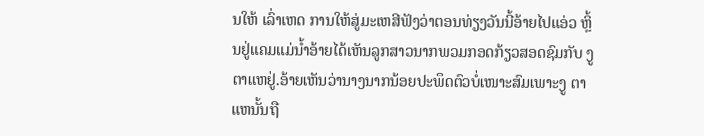ນໃຫ້ ເລົ່າເຫດ ການໃຫ້ສູ່ມະເຫສີຟັງວ່າຕອນທ່ຽງວັນນີ້ອ້າຍໄປແອ່ວ ຫຼິ້ນຢູ່ແຄມແມ່ນໍ້າອ້າຍໄດ້ເຫັນລູກສາວນາກພວມກອດກ້ຽວສອດຊົມກັບ ງູຕາແຫຢູ່.ອ້າຍເຫັນວ່ານາງນາກນ້ອຍປະພຶດຕົວບໍ່ເໜາະສົມເພາະງູ ຕາແຫນັ້ນຖື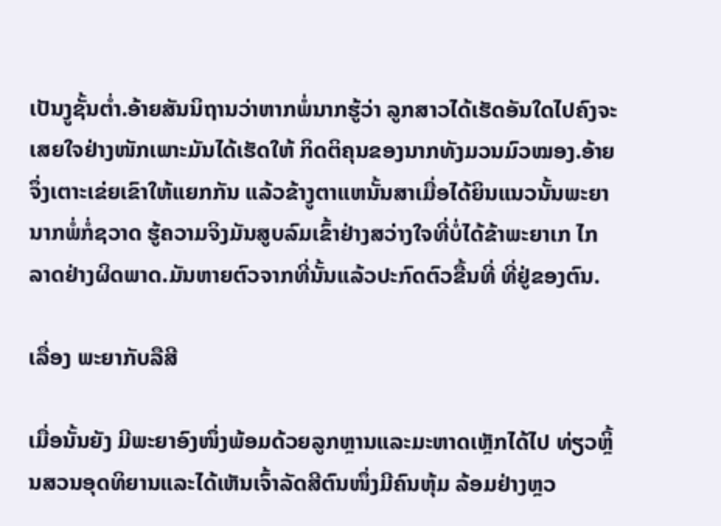ເປັນງູຊັ້ນຕໍ່າ.ອ້າຍສັນນິຖານວ່າຫາກພໍ່ນາກຮູ້ວ່າ ລູກສາວໄດ້ເຮັດອັນໃດໄປຄົງຈະເສຍໃຈຢ່າງໜັກເພາະມັນໄດ້ເຮັດໃຫ້ ກິດຕິຄຸນຂອງນາກທັງມວນມົວໝອງ.ອ້າຍຈຶ່ງເຕາະເຂ່ຍເຂົາໃຫ້ແຍກກັນ ແລ້ວຂ້າງູຕາແຫນັ້ນສາເມື່ອໄດ້ຍິນແນວນັ້ນພະຍານາກພໍ່ກໍ່ຊວາດ ຮູ້ຄວາມຈິງມັນສູບລົມເຂົ້າຢ່າງສວ່າງໃຈທີ່ບໍ່ໄດ້ຂ້າພະຍາເກ ໄກລາດຢ່າງຜິດພາດ.ມັນຫາຍຕົວຈາກທີ່ນັ້ນແລ້ວປະກົດຕົວຂື້ນທີ່ ທີ່ຢູ່ຂອງຕົນ.

ເລື່ອງ ພະຍາກັບລືສີ

ເມື່ອນັ້ນຍັງ ມີພະຍາອົງໜຶ່ງພ້ອມດ້ວຍລູກຫຼານແລະມະຫາດເຫຼັກໄດ້ໄປ ທ່ຽວຫຼິ້ນສວນອຸດທິຍານແລະໄດ້ເຫັນເຈົ້າລັດສີຕົນໜຶ່ງມີຄົນຫຸ້ມ ລ້ອມຢ່າງຫຼວ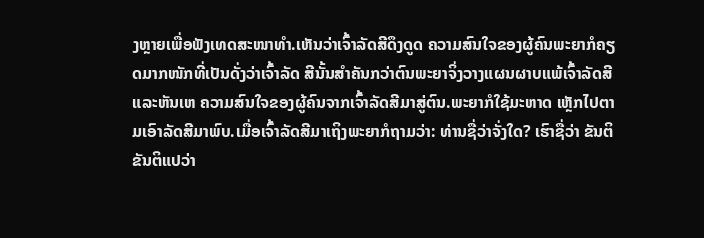ງຫຼາຍເພື່ອຟັງເທດສະໜາທຳ.ເຫັນວ່າເຈົ້າລັດສີດຶງດູດ ຄວາມສົນໃຈຂອງຜູ້ຄົນພະຍາກໍຄຽດມາກໜັກທີ່ເປັນດັ່ງວ່າເຈົ້າລັດ ສີນັ້ນສຳຄັນກວ່າຕົນພະຍາຈິ່ງວາງແຜນຜາບແພ້ເຈົ້າລັດສີແລະຫັນເຫ ຄວາມສົນໃຈຂອງຜູ້ຄົນຈາກເຈົ້າລັດສີມາສູ່ຕົນ.ພະຍາກໍໃຊ້ມະຫາດ ເຫຼັກໄປຕາມເອົາລັດສີມາພົບ.ເມື່ອເຈົ້າລັດສີມາເຖິງພະຍາກໍຖາມວ່າ: ທ່ານຊື່ວ່າຈັ່ງໃດ? ເຮົາຊື່ວ່າ ຂັນຕິ  ຂັນຕິແປວ່າ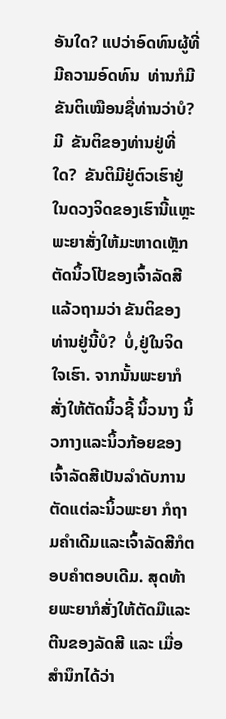ອັນໃດ? ແປວ່າອົດທົນຜູ້ທີ່ມີຄວາມອົດທົນ  ທ່ານກໍມີຂັນຕິເໝືອນຊື່ທ່ານວ່າບໍ?  ມີ  ຂັນຕິຂອງທ່ານຢູ່ທີ່ໃດ?  ຂັນຕິມີຢູ່ຕົວເຮົາຢູ່ໃນດວງຈິດຂອງເຮົານີ້ແຫຼະ ພະຍາສັ່ງໃຫ້ມະຫາດເຫຼັກຕັດນິ້ວໂປ້ຂອງເຈົ້າລັດສີແລ້ວຖາມວ່າ ຂັນຕິຂອງທ່ານຢູ່ນີ້ບໍ?  ບໍ່,ຢູ່ໃນຈິດໃຈເຮົາ. ຈາກນັ້ນພະຍາກໍສັ່ງໃຫ້ຕັດນິ້ວຊີ້ ນິ້ວນາງ ນິ້ວກາງແລະນິ້ວກ້ອຍຂອງເຈົ້າລັດສີເປັນລຳດັບການຕັດແຕ່ລະນິ້ວພະຍາ ກໍຖາມຄຳເດີມແລະເຈົ້າລັດສີກໍຕອບຄຳຕອບເດີມ. ສຸດທ້າຍພະຍາກໍສັ່ງໃຫ້ຕັດມືແລະຕີນຂອງລັດສີ ແລະ ເມື່ອສຳນຶກໄດ້ວ່າ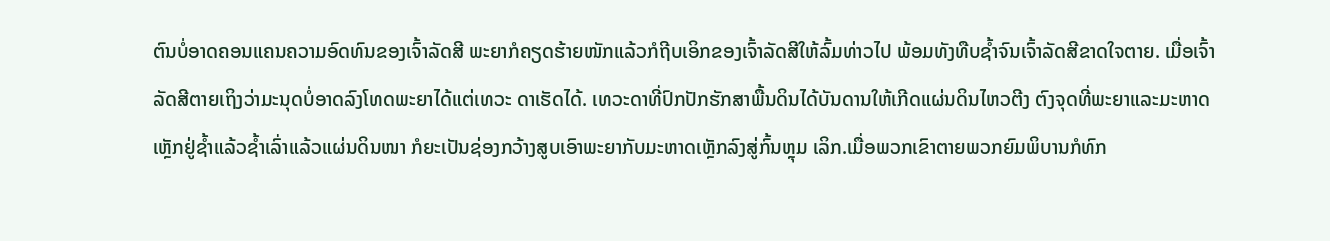ຕົນບໍ່ອາດຄອນແຄນຄວາມອົດທົນຂອງເຈົ້າລັດສີ ພະຍາກໍຄຽດຮ້າຍໜັກແລ້ວກໍຖີບເອິກຂອງເຈົ້າລັດສີໃຫ້ລົ້ມທ່າວໄປ ພ້ອມທັງທືບຊ້ຳຈົນເຈົ້າລັດສີຂາດໃຈຕາຍ. ເມື່ອເຈົ້າລັດສີຕາຍເຖິງວ່າມະນຸດບໍ່ອາດລົງໂທດພະຍາໄດ້ແຕ່ເທວະ ດາເຮັດໄດ້. ເທວະດາທີ່ປົກປັກຮັກສາພື້ນດິນໄດ້ບັນດານໃຫ້ເກີດແຜ່ນດິນໄຫວຕີງ ຕົງຈຸດທີ່ພະຍາແລະມະຫາດເຫຼັກຢູ່ຊ້ຳແລ້ວຊ້ຳເລົ່າແລ້ວແຜ່ນດິນໜາ ກໍຍະເປັນຊ່ອງກວ້າງສູບເອົາພະຍາກັບມະຫາດເຫຼັກລົງສູ່ກົ້ນຫຼຸມ ເລິກ.ເມື່ອພວກເຂົາຕາຍພວກຍົມພິບານກໍທົກ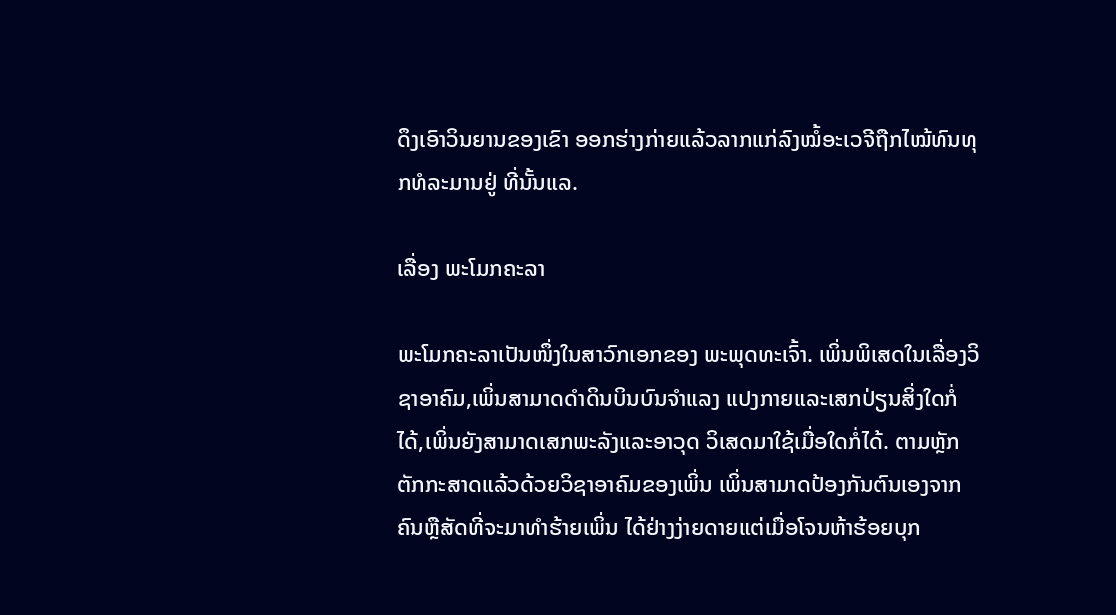ດຶງເອົາວິນຍານຂອງເຂົາ ອອກຮ່າງກ່າຍແລ້ວລາກແກ່ລົງໝໍ້ອະເວຈີຖືກໄໝ້ທົນທຸກທໍລະມານຢູ່ ທີ່ນັ້ນແລ.

ເລື່ອງ ພະໂມກຄະລາ

ພະໂມກຄະລາເປັນໜຶ່ງໃນສາວົກເອກຂອງ ພະພຸດທະເຈົ້າ. ເພິ່ນພິເສດໃນເລື່ອງວິຊາອາຄົມ,ເພິ່ນສາມາດດໍາດິນບິນບົນຈໍາແລງ ແປງກາຍແລະເສກປ່ຽນສິ່ງໃດກໍ່ໄດ້,ເພິ່ນຍັງສາມາດເສກພະລັງແລະອາວຸດ ວິເສດມາໃຊ້ເມື່ອໃດກໍ່ໄດ້. ຕາມຫຼັກຕັກກະສາດແລ້ວດ້ວຍວິຊາອາຄົມຂອງເພິ່ນ ເພິ່ນສາມາດປ້ອງກັນຕົນເອງຈາກຄົນຫຼືສັດທີ່ຈະມາທໍາຮ້າຍເພິ່ນ ໄດ້ຢ່າງງ່າຍດາຍແຕ່ເມື່ອໂຈນຫ້າຮ້ອຍບຸກ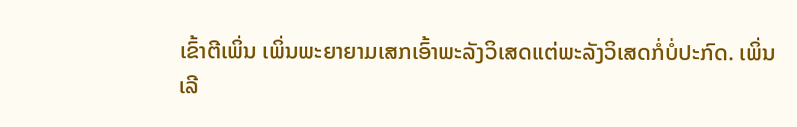ເຂົ້າຕີເພິ່ນ ເພິ່ນພະຍາຍາມເສກເອົ້າພະລັງວິເສດແຕ່ພະລັງວິເສດກໍ່ບໍ່ປະກົດ. ເພິ່ນເລີ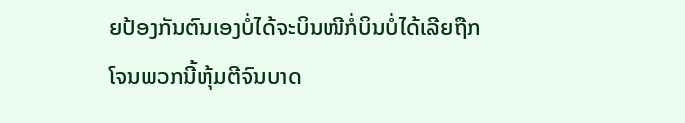ຍປ້ອງກັນຕົນເອງບໍ່ໄດ້ຈະບິນໜີກໍ່ບິນບໍ່ໄດ້ເລີຍຖືກ ໂຈນພວກນີ້ຫຸ້ມຕີຈົນບາດ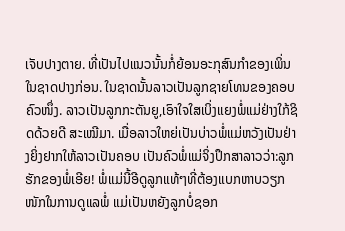ເຈັບປາງຕາຍ. ທີ່ເປັນໄປແນວນັ້ນກໍ່ຍ້ອນອະກຸສົນກໍາຂອງເພິ່ນໃນຊາດປາງກ່ອນ. ໃນຊາດນັ້ນລາວເປັນລູກຊາຍໂທນຂອງຄອບຄົວໜຶ່ງ. ລາວເປັນລູກກະຕັນຍູ,ເອົາໃຈໃສເບິ່ງແຍງພໍ່ແມ່ຢ່າງໃກ້ຊິດດ້ວຍດີ ສະເໝີມາ. ເມື່ອລາວໃຫຍ່ເປັນບ່າວພໍ່ແມ່ຫວັງເປັນຢ່າງຍິ່ງຢາກໃຫ້ລາວເປັນຄອບ ເປັນຄົວພໍ່ແມ່ຈິ່ງປຶກສາລາວວ່າ:ລູກຮັກຂອງພໍ່ເອີຍ! ພໍ່ແມ່ນີ້ອີດູລູກແທ້ໆທີ່ຕ້ອງແບກຫາບວຽກໜັກໃນການດູແລພໍ່ ແມ່ເປັນຫຍັງລູກບໍ່ຊອກ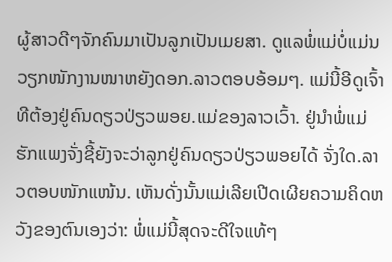ຜູ້ສາວດີໆຈັກຄົນມາເປັນລູກເປັນເມຍສາ. ດູແລພໍ່ແມ່ບໍ່ແມ່ນວຽກໜັກງານໜາຫຍັງດອກ.ລາວຕອບອ້ອມໆ. ແມ່ນີ້ອີດູເຈົ້າທີຕ້ອງຢູ່ຄົນດຽວປ່ຽວພອຍ.ແມ່ຂອງລາວເວົ້າ. ຢູ່ນຳພໍ່ແມ່ຮັກແພງຈັ່ງຊີ້ຍັງຈະວ່າລູກຢູ່ຄົນດຽວປ່ຽວພອຍໄດ້ ຈັ່ງໃດ.ລາວຕອບໜັກແໜ້ນ. ເຫັນດັ່ງນັ້ນແມ່ເລີຍເປີດເຜີຍຄວາມຄິດຫວັງຂອງຕົນເອງວ່າ: ພໍ່ແມ່ນີ້ສຸດຈະດີໃຈແທ້ໆ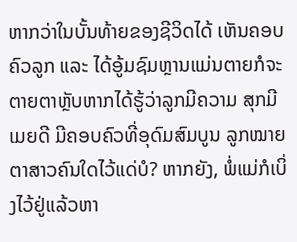ຫາກວ່າໃນບັ້ນທ້າຍຂອງຊີວິດໄດ້ ເຫັນຄອບຄົວລູກ ແລະ ໄດ້ອູ້ມຊົມຫຼານແມ່ນຕາຍກໍຈະຕາຍຕາຫຼັບຫາກໄດ້ຮູ້ວ່າລູກມີຄວາມ ສຸກມີເມຍດີ ມີຄອບຄົວທີ່ອຸດົມສົມບູນ ລູກໝາຍຕາສາວຄົນໃດໄວ້ແດ່ບໍ? ຫາກຍັງ, ພໍ່ແມ່ກໍເບິ່ງໄວ້ຢູ່ແລ້ວຫາ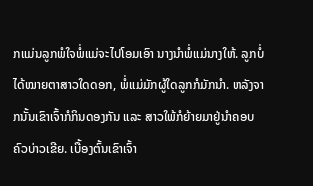ກແມ່ນລູກພໍໃຈພໍ່ແມ່ຈະໄປໂອມເອົາ ນາງນຳພໍ່ແມ່ນາງໃຫ້. ລູກບໍ່ໄດ້ໝາຍຕາສາວໃດດອກ, ພໍ່ແມ່ມັກຜູ້ໃດລູກກໍມັກນຳ. ຫລັງຈາກນັ້ນເຂົາເຈົ້າກໍກິນດອງກັນ ແລະ ສາວໃພ້ກໍຍ້າຍມາຢູ່ນຳຄອບຄົວບ່າວເຂີຍ. ເບື້ອງຕົ້ນເຂົາເຈົ້າ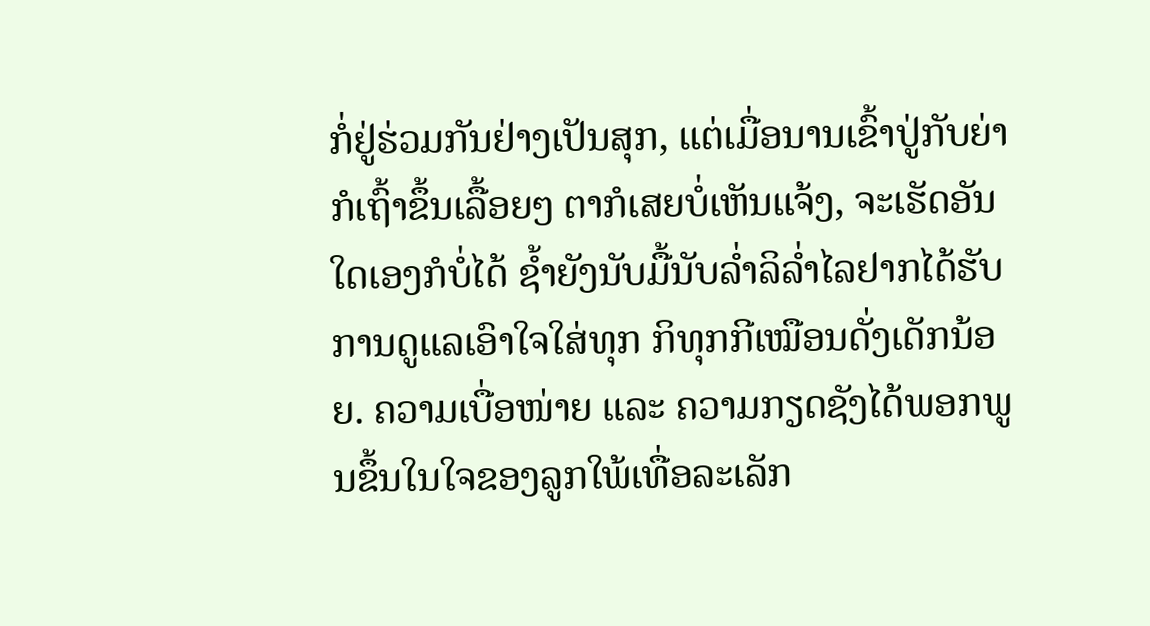ກໍ່ຢູ່ຮ່ວມກັນຢ່າງເປັນສຸກ, ແຕ່ເມື່ອນານເຂົ້າປູ່ກັບຍ່າກໍເຖົ້າຂຶ້ນເລື້ອຍໆ ຕາກໍເສຍບໍ່ເຫັນແຈ້ງ, ຈະເຮັດອັນໃດເອງກໍບໍ່ໄດ້ ຊ້ຳຍັງນັບມື້ນັບລໍ່າລິລໍ່າໄລຢາກໄດ້ຮັບການດູແລເອົາໃຈໃສ່ທຸກ ກິທຸກກີເໝືອນດັ່ງເດັກນ້ອຍ. ຄວາມເບື່ອໜ່າຍ ແລະ ຄວາມກຽດຊັງໄດ້ພອກພູນຂຶ້ນໃນໃຈຂອງລູກໃພ້ເທື່ອລະເລັກ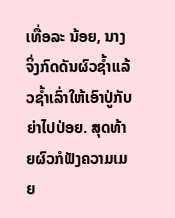ເທື່ອລະ ນ້ອຍ, ນາງຈິ່ງກົດດັນຜົວຊໍ້າແລ້ວຊໍ້າເລົ່າໃຫ້ເອົາປູ່ກັບຍ່າໄປປ່ອຍ. ສຸດທ້າຍຜົວກໍຟັງຄວາມເມຍ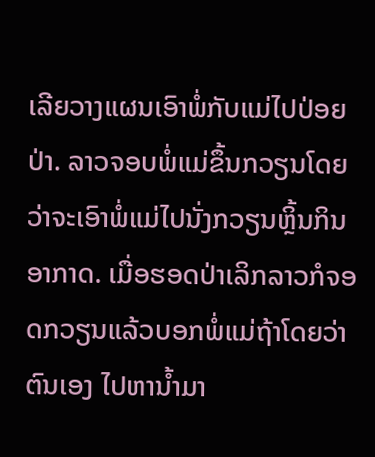ເລີຍວາງແຜນເອົາພໍ່ກັບແມ່ໄປປ່ອຍປ່າ. ລາວຈອບພໍ່ແມ່ຂຶ້ນກວຽນໂດຍວ່າຈະເອົາພໍ່ແມ່ໄປນັ່ງກວຽນຫຼິ້ນກິນ ອາກາດ. ເມື່ອຮອດປ່າເລິກລາວກໍຈອດກວຽນແລ້ວບອກພໍ່ແມ່ຖ້າໂດຍວ່າຕົນເອງ ໄປຫານ້ຳມາ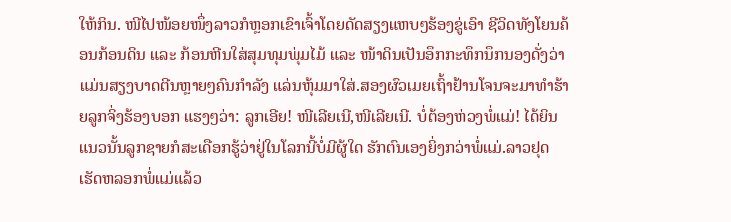ໃຫ້ກິນ. ໜີໄປໜ້ອຍໜຶ່ງລາວກໍຫຼອກເຂົາເຈົ້າໂດຍດັດສຽງແຫບໆຮ້ອງຂູ່ເອົາ ຊີວິດທັງໂຍນຄ້ອນກ້ອນດິນ ແລະ ກ້ອນຫີນໃສ່ສຸມທຸມພຸ່ມໄມ້ ແລະ ໜ້າດິນເປັນອຶກກະທຶກນຶກນອງດັ່ງວ່າແມ່ນສຽງບາດຕີນຫຼາຍໆຄົນກຳລັງ ແລ່ນຫຸ້ມມາໃສ່.ສອງຜົວເມຍເຖົ້າຢ້ານໂຈນຈະມາທຳຮ້າຍລູກຈິ່ງຮ້ອງບອກ ແຮງໆວ່າ: ລູກເອີຍ! ໜີເລີຍເນີ,ໜີເລີຍເນີ. ບໍ່ຕ້ອງຫ່ວງພໍ່ແມ່! ໄດ້ຍິນແນວນັ້ນລູກຊາຍກໍສະເດືອກຮູ້ວ່າຢູ່ໃນໂລກນີ້ບໍ່ມີຜູ້ໃດ ຮັກຕົນເອງຍິ່ງກວ່າພໍ່ແມ່.ລາວຢຸດເຮັດຫລອກພໍ່ແມ່ແລ້ວ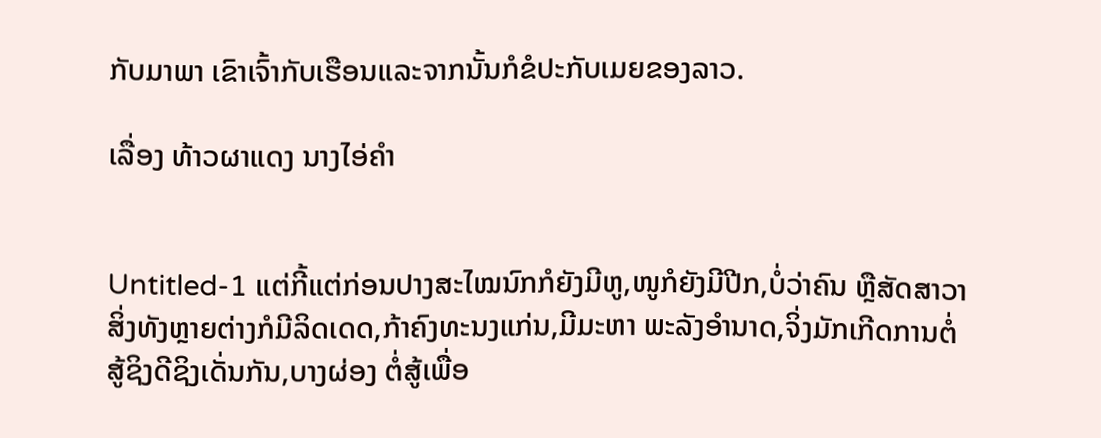ກັບມາພາ ເຂົາເຈົ້າກັບເຮືອນແລະຈາກນັ້ນກໍຂໍປະກັບເມຍຂອງລາວ.

ເລື່ອງ ທ້າວຜາແດງ ນາງໄອ່ຄຳ


Untitled-1 ແຕ່ກີ້ແຕ່ກ່ອນປາງສະໄໝນົກກໍຍັງມີຫູ,ໜູກໍຍັງມີປີກ,ບໍ່ວ່າຄົນ ຫຼືສັດສາວາສິ່ງທັງຫຼາຍຕ່າງກໍມີລິດເດດ,ກ້າຄົງທະນງແກ່ນ,ມີມະຫາ ພະລັງອຳນາດ,ຈິ່ງມັກເກີດການຕໍ່ສູ້ຊິງດີຊິງເດັ່ນກັນ,ບາງຜ່ອງ ຕໍ່ສູ້ເພື່ອ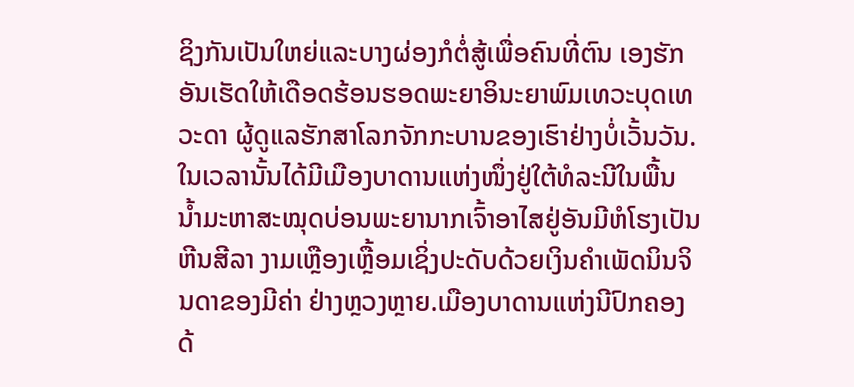ຊິງກັນເປັນໃຫຍ່ແລະບາງຜ່ອງກໍຕໍ່ສູ້ເພື່ອຄົນທີ່ຕົນ ເອງຮັກອັນເຮັດໃຫ້ເດືອດຮ້ອນຮອດພະຍາອິນະຍາພົມເທວະບຸດເທວະດາ ຜູ້ດູແລຮັກສາໂລກຈັກກະບານຂອງເຮົາຢ່າງບໍ່ເວັ້ນວັນ.
ໃນເວລານັ້ນໄດ້ມີເມືອງບາດານແຫ່ງໜຶ່ງຢູ່ໃຕ້ທໍລະນີໃນພື້ນ ນ້ຳມະຫາສະໝຸດບ່ອນພະຍານາກເຈົ້າອາໄສຢູ່ອັນມີຫໍໂຮງເປັນຫີນສີລາ ງາມເຫຼືອງເຫຼື້ອມເຊິ່ງປະດັບດ້ວຍເງິນຄຳເພັດນິນຈິນດາຂອງມີຄ່າ ຢ່າງຫຼວງຫຼາຍ.ເມືອງບາດານແຫ່ງນີປົກຄອງດ້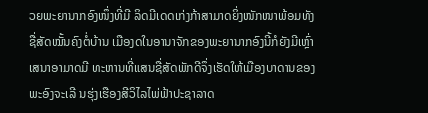ວຍພະຍານາກອົງໜຶ່ງທີ່ມີ ລິດມີເດດເກ່ງກ້າສາມາດຍິ່ງໜັກໜາພ້ອມທັງຊື່ສັດໝັ້ນຄົງຕໍ່ບ້ານ ເມືອງດໃນອານາຈັກຂອງພະຍານາກອົງນີ້ກໍຍັງມີເຫຼົ່າເສນາອາມາດມີ ທະຫານທີ່ແສນຊື່ສັດພັກດີຈຶ່ງເຮັດໃຫ້ເມືອງບາດານຂອງພະອົງຈະເລີ ນຮຸ່ງເຮືອງສີວິໄລໄພ່ຟ້າປະຊາລາດ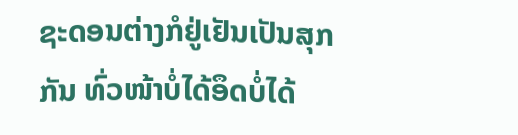ຊະດອນຕ່າງກໍຢູ່ເຢັນເປັນສຸກກັນ ທົ່ວໜ້າບໍ່ໄດ້ອຶດບໍ່ໄດ້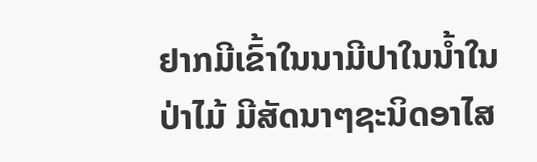ຢາກມີເຂົ້າໃນນາມີປາໃນນ້ຳໃນປ່າໄມ້ ມີສັດນາໆຊະນິດອາໄສ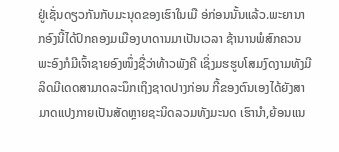ຢູ່ເຊັ່ນດຽວກັນກັບມະນຸດຂອງເຮົາໃນເມື ອ່ກ່ອນນັ້ນແລ້ວ.ພະຍານາກອົງນີ້ໄດ້ປົກຄອງມເມືອງບາດານມາເປັນເວລາ ຊ້ານານພໍສົກຄວນພະອົງກໍມີເຈົ້າຊາຍອົງໜຶ່ງຊື່ວ່າທ້າວພັງຄີ ເຊິ່ງມຮຮູບໂສມງົດງາມທັງມີລິດມີເດດສາມາດລະນຶກເຖິງຊາດປາງກ່ອນ ກີ້ຂອງຕົນເອງໄດ້ຍັງສາມາດແປງກາຍເປັນສັດຫຼາຍຊະນິດລວມທັງມະນດ ເຮົານຳ,ຍ້ອນແນ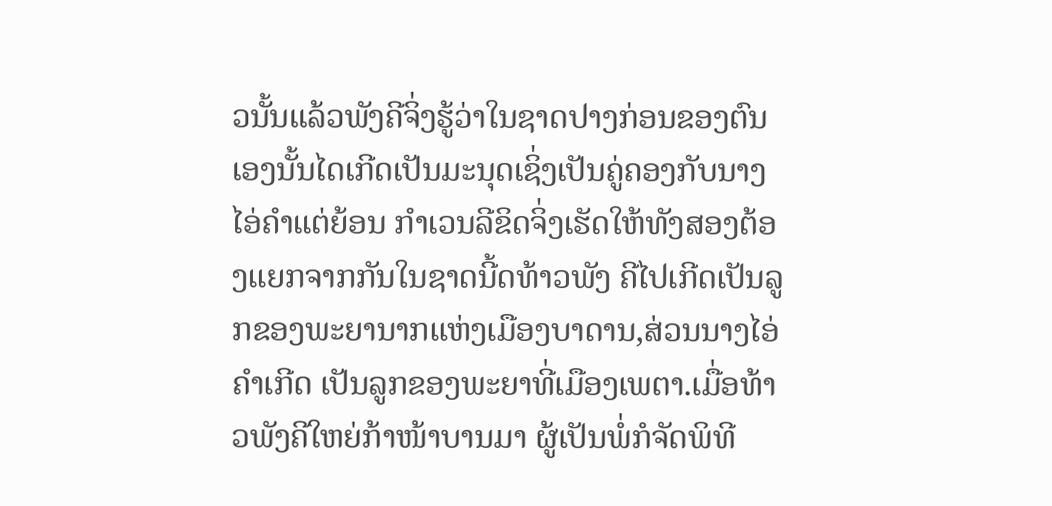ວນັ້ນແລ້ວພັງຄີຈິ່ງຮູ້ວ່າໃນຊາດປາງກ່ອນຂອງຕົນ ເອງນັ້ນໄດເກີດເປັນມະນຸດເຊິ່ງເປັນຄູ່ຄອງກັບນາງໄອ່ຄຳແຕ່ຍ້ອນ ກຳເວນລີຂິດຈິ່ງເຮັດໃຫ້ທັງສອງຕ້ອງແຍກຈາກກັນໃນຊາດນີ້ດທ້າວພັງ ຄີໄປເກີດເປັນລູກຂອງພະຍານາກແຫ່ງເມືອງບາດານ,ສ່ວນນາງໄອ່ຄຳເກີດ ເປັນລູກຂອງພະຍາທີ່ເມືອງເພຕາ.ເມື່ອທ້າວພັງຄີໃຫຍ່ກ້າໜ້າບານມາ ຜູ້ເປັນພໍ່ກໍຈັດພິທີ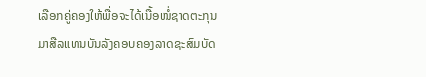ເລືອກຄູ່ຄອງໃຫ້ພື່ອຈະໄດ້ເນື້ອໜໍ່ຊາດຕະກຸນ ມາສືລແທນບັນລັງຄອບຄອງລາດຊະສົມບັດ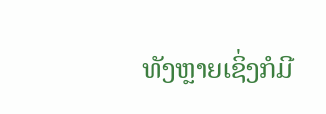ທັງຫຼາຍເຊິ່ງກໍມີ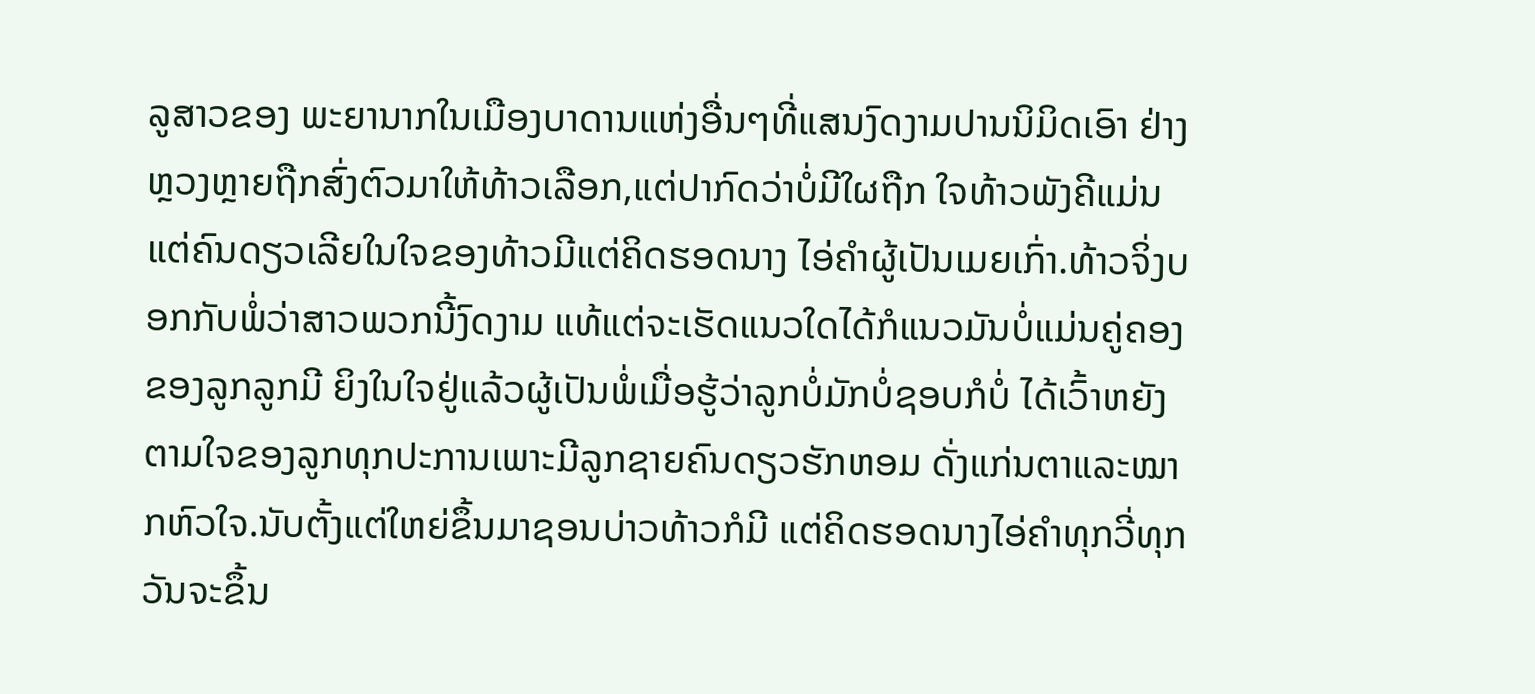ລູສາວຂອງ ພະຍານາກໃນເມືອງບາດານແຫ່ງອື່ນໆທີ່ແສນງົດງາມປານນິມິດເອົາ ຢ່າງຫຼວງຫຼາຍຖືກສົ່ງຕົວມາໃຫ້ທ້າວເລືອກ,ແຕ່ປາກົດວ່າບໍ່ມີໃຜຖືກ ໃຈທ້າວພັງຄີແມ່ນແຕ່ຄົນດຽວເລີຍໃນໃຈຂອງທ້າວມີແຕ່ຄິດຮອດນາງ ໄອ່ຄຳຜູ້ເປັນເມຍເກົ່າ.ທ້າວຈິ່ງບອກກັບພໍ່ວ່າສາວພວກນີ້ງົດງາມ ແທ້ແຕ່ຈະເຮັດແນວໃດໄດ້ກໍແນວມັນບໍ່ແມ່ນຄູ່ຄອງຂອງລູກລູກມີ ຍິງໃນໃຈຢູ່ແລ້ວຜູ້ເປັນພໍ່ເມື່ອຮູ້ວ່າລູກບໍ່ມັກບໍ່ຊອບກໍບໍ່ ໄດ້ເວົ້າຫຍັງຕາມໃຈຂອງລູກທຸກປະການເພາະມີລູກຊາຍຄົນດຽວຮັກຫອມ ດັ່ງແກ່ນຕາແລະໝາກຫົວໃຈ.ນັບຕັ້ງແຕ່ໃຫຍ່ຂຶ້ນມາຊອນບ່າວທ້າວກໍມີ ແຕ່ຄິດຮອດນາງໄອ່ຄຳທຸກວີ່ທຸກວັນຈະຂຶ້ນ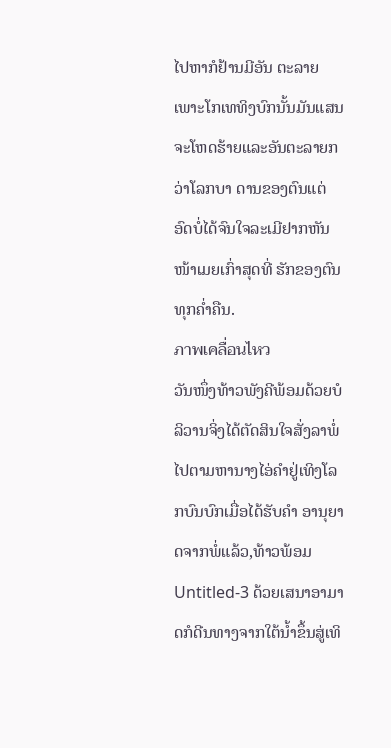ໄປຫາກໍຢ້ານມີອັນ ຕະລາຍເພາະໂກເທທິງບົກນັ້ນມັນແສນຈະໂຫດຮ້າຍແລະອັນຕະລາຍກວ່າໂລກບາ ດານຂອງຕົນແຕ່ອົດບໍ່ໄດ້ຈົນໃຈລະເມີຢາກຫັນໜ້າເມຍເກົ່າສຸດທີ່ ຮັກຂອງຕົນທຸກຄໍ່າຄືນ.
ภาพเคลื่อนไหว
ວັນໜຶ່ງທ້າວພັງຄີພ້ອມດ້ວຍບໍລິວານຈິ່ງໄດ້ຕັດສິນໃຈສັ່ງລາພໍ່ ໄປຕາມຫານາງໄອ່ຄຳຢູ່ເທິງໂລກບົນບົກເມື່ອໄດ້ຮັບຄຳ ອານຸຍາດຈາກພໍ່ແລ້ວ,ທ້າວພ້ອມUntitled-3 ດ້ວຍເສນາອາມາດກໍດີນທາງຈາກໃຕ້ນ້ຳຂຶ້ນສູ່ເທິ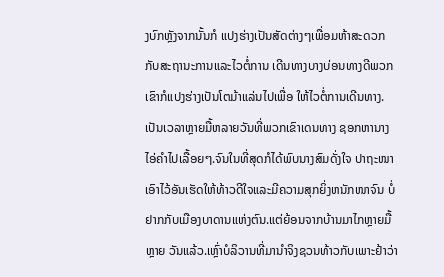ງບົກຫຼັງຈາກນັ້ນກໍ ແປງຮ່າງເປັນສັດຕ່າງໆເພື່ອມຫ້າສະດວກກັບສະຖານະການແລະໄວຕໍ່ການ ເດີນທາງບາງບ່ອນທາງດີພວກເຂົາກໍແປງຮ່າງເປັນໂຕມ້າແລ່ນໄປເພື່ອ ໃຫ້ໄວຕໍ່ການເດີນທາງ.ເປັນເວລາຫຼາຍມື້ຫລາຍວັນທີ່ພວກເຂົາເດນທາງ ຊອກຫານາງໄອ່ຄຳໄປເລື້ອຍໆ.ຈົນໃນທີ່ສຸດກໍໄດ້ພົບນາງສົມດັ່ງໃຈ ປາຖະໜາເອົາໄວ້ອັນເຮັດໃຫ້ທ້າວດີໃຈແລະມີຄວາມສຸກຍິ່ງຫນັກໜາຈົນ ບໍ່ຢາກກັບເມືອງບາດານແຫ່ງຕົນ.ແຕ່ຍ້ອນຈາກບ້ານມາໄກຫຼາຍມື້ຫຼາຍ ວັນແລ້ວ.ເຫຼົ່າບໍລິວານທີ່ມານຳຈິງຊວນທ້າວກັບເພາະຢ້າວ່າ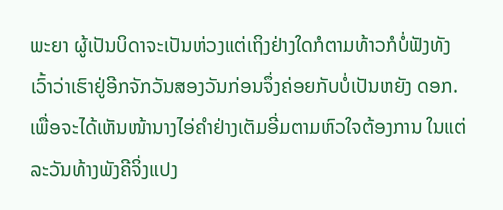ພະຍາ ຜູ້ເປັນບິດາຈະເປັນຫ່ວງແຕ່ເຖິງຢ່າງໃດກໍຕາມທ້າວກໍບໍ່ຟັງທັງ ເວົ້າວ່າເຮົາຢູ່ອີກຈັກວັນສອງວັນກ່ອນຈຶ່ງຄ່ອຍກັບບໍ່ເປັນຫຍັງ ດອກ.
ເພື່ອຈະໄດ້ເຫັນໜ້ານາງໄອ່ຄຳຢ່າງເຕັມອີ່ມຕາມຫົວໃຈຕ້ອງການ ໃນແຕ່ລະວັນທ້າງພັງຄີຈິ່ງແປງ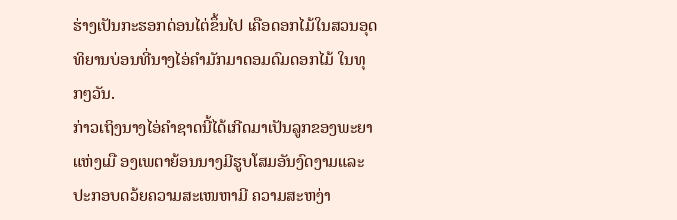ຮ່າງເປັນກະຮອກດ່ອນໄຕ່ຂຶ້ນໄປ ເຄືອດອກໄມ້ໃນສວນອຸດທິຍານບ່ອນທີ່ນາງໄອ່ຄຳມັກມາດອມດົມດອກໄມ້ ໃນທຸກໆວັນ.
ກ່າວເຖິງນາງໄອ່ຄຳຊາດນີ້ໄດ້ເກີດມາເປັນລູກຂອງພະຍາແຫ່ງເມື ອງເພຕາຍ້ອນນາງມີຮູບໂສມອັນງົດງາມແລະປະກອບດວ້ຍຄວາມສະເໜຫາມີ ຄວາມສະຫງ່າ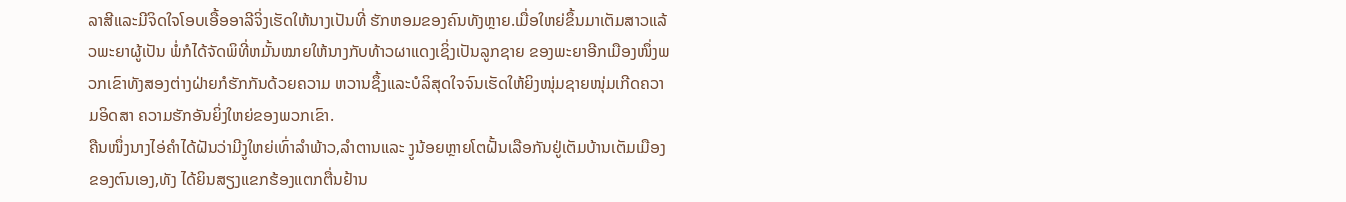ລາສີແລະມີຈິດໃຈໂອບເອື້ອອາລີຈິ່ງເຮັດໃຫ້ນາງເປັນທີ່ ຮັກຫອມຂອງຄົນທັງຫຼາຍ.ເມື່ອໃຫຍ່ຂຶ້ນມາເຕັມສາວແລ້ວພະຍາຜູ້ເປັນ ພໍ່ກໍໄດ້ຈັດພິທີ່ຫມັ້ນໝາຍໃຫ້ນາງກັບທ້າວຜາແດງເຊິ່ງເປັນລູກຊາຍ ຂອງພະຍາອີກເມືອງໜຶ່ງພວກເຂົາທັງສອງຕ່າງຝ່າຍກໍຮັກກັນດ້ວຍຄວາມ ຫວານຊຶ້ງແລະບໍລິສຸດໃຈຈົນເຮັດໃຫ້ຍິງໜຸ່ມຊາຍໜຸ່ມເກີດຄວາມອິດສາ ຄວາມຮັກອັນຍິ່ງໃຫຍ່ຂອງພວກເຂົາ.
ຄືນໜຶ່ງນາງໄອ່ຄຳໄດ້ຝັນວ່າມີງູໃຫຍ່ເທົ່າລຳພ້າວ,ລຳຕານແລະ ງູນ້ອຍຫຼາຍໂຕຝັ້ນເລືອກັນຢູ່ເຕັມບ້ານເຕັມເມືອງຂອງຕົນເອງ,ທັງ ໄດ້ຍິນສຽງແຂກຮ້ອງແຕກຕື່ນຢ້ານ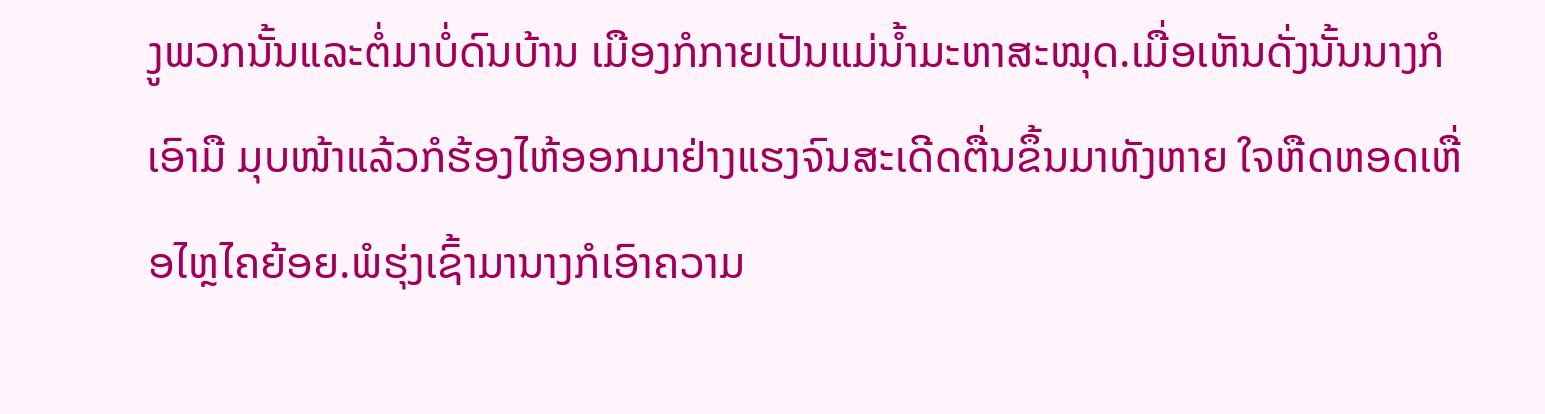ງູພວກນັ້ນແລະຕໍ່ມາບໍ່ດົນບ້ານ ເມືອງກໍກາຍເປັນແມ່ນ້ຳມະຫາສະໝຸດ.ເມື່ອເຫັນດັ່ງນັ້ນນາງກໍເອົາມື ມຸບໜ້າແລ້ວກໍຮ້ອງໄຫ້ອອກມາຢ່າງແຮງຈົນສະເດີດຕື່ນຂຶ້ນມາທັງຫາຍ ໃຈຫືດຫອດເຫື່ອໄຫຼໄຄຍ້ອຍ.ພໍຮຸ່ງເຊົ້າມານາງກໍເອົາຄວາມ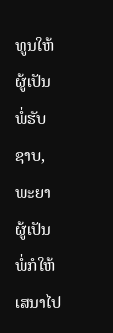ທູນໃຫ້ ຜູ້ເປັນພໍ່ຮັບຊາບ,ພະຍາຜູ້ເປັນພໍ່ກໍໃຫ້ເສນາໄປ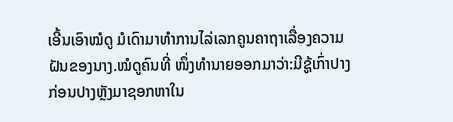ເອີ້ນເອົາໝໍດູ ມໍເດົາມາທຳການໄລ່ເລກຄູນຄາຖາເລື່ອງຄວາມຝັນຂອງນາງ.ໝໍດູຄົນທີ່ ໜຶ່ງທຳນາຍອອກມາວ່າ:ມີຊູ້ເກົ່າປາງກ່ອນປາງຫຼັງມາຊອກຫາໃນ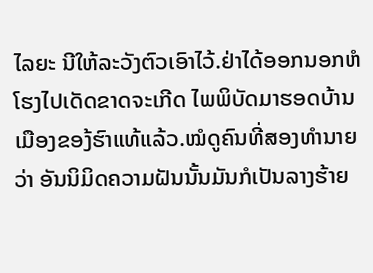ໄລຍະ ນີໃຫ້ລະວັງຕົວເອົາໄວ້.ຢ່າໄດ້ອອກນອກຫໍໂຮງໄປເດັດຂາດຈະເກີດ ໄພພິບັດມາຮອດບ້ານເມືອງຂອງ້ຮົາແທ້ແລ້ວ.ໝໍດູຄົນທີ່ສອງທຳນາຍວ່າ ອັນນິມິດຄວາມຝັນນັ້ນມັນກໍເປັນລາງຮ້າຍ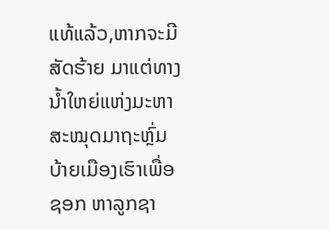ແທ້ແລ້ວ,ຫາກຈະມີສັດຮ້າຍ ມາແຕ່ທາງນ້ຳໃຫຍ່ແຫ່ງມະຫາສະໝຸດມາຖະຫຼົ່ມບ້າຍເມືອງເຮົາເພື່ອຊອກ ຫາລູກຊາ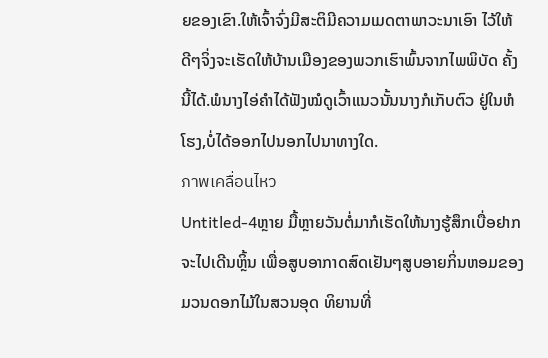ຍຂອງເຂົາ.ໃຫ້ເຈົ້າຈົ່ງມີສະຕິມີຄວາມເມດຕາພາວະນາເອົາ ໄວ້ໃຫ້ດີໆຈິ່ງຈະເຮັດໃຫ້ບ້ານເມືອງຂອງພວກເຮົາພົ້ນຈາກໄພພິບັດ ຄັ້ງນີ້ໄດ້.ພໍນາງໄອ່ຄຳໄດ້ຟັງໝໍດູເວົ້າແນວນັ້ນນາງກໍເກັບຕົວ ຢູ່ໃນຫໍໂຮງ,ບໍ່ໄດ້ອອກໄປນອກໄປນາທາງໃດ.
ภาพเคลื่อนไหว
Untitled-4ຫຼາຍ ມື້ຫຼາຍວັນຕໍ່ມາກໍເຮັດໃຫ້ນາງຮູ້ສຶກເບື່ອຢາກຈະໄປເດີນຫຼິ້ນ ເພື່ອສູບອາກາດສົດເຢັນໆສູບອາຍກິ່ນຫອມຂອງມວນດອກໄມ້ໃນສວນອຸດ ທິຍານທີ່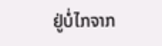ຢູ່ບໍ່ໄກຈາກ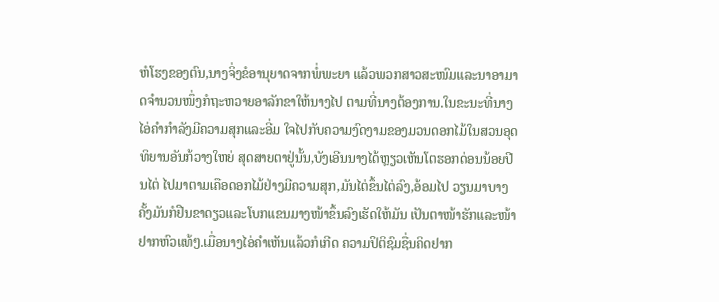ຫໍໂຮງຂອງຕົນ,ນາງຈິ່ງຂໍອານຸຍາດຈາກພໍ່ພະຍາ ແລ້ວພວກສາວສະໜົມແລະນາອາມາດຈຳນວນໜຶ່ງກໍຖະຫວາຍອາລັກຂາໃຫ້ນາງໄປ ຕາມທີ່ນາງຕ້ອງການ.ໃນຂະນະທີ່ນາງໄອ່ຄຳກຳລັງມີຄວາມສຸກແລະອີ່ມ ໃຈໄປກັບຄວາມງົດງາມຂອງມວນດອກໄມ້ໃນສວນອຸດທິຍານອັນກ້ວາງໃຫຍ່ ສຸດສາຍຕາຢູ່ນັ້ນ,ບັງເອີນນາງໄດ້ຫຼຽວເຫັນໂຕຮອກດ່ອນນ້ອຍປີນໄຕ່ ໄປມາຕາມເຄືອດອກໄມ້ຢ່າງມີຄວາມສຸກ,ມັນໄຕ່ຂຶ້ນໄຕ່ລົງ,ອ້ອມໄປ ວຽນມາບາງຄັ້ງມັນກໍຢືນຂາດຽວແລະໂບກແຂນມາງໜ້າຂຶ້ນລົງເຮັດໃຫ້ມັນ ເປັນຕາໜ້າຮັກແລະໜ້າຢາກຫົວແທ້ໆ.ເມື່ອນາງໄອ່ຄຳເຫັນແລ້ວກໍເກີດ ຄວາມປິຕິຊົມຊື່ນຄິດຢາກ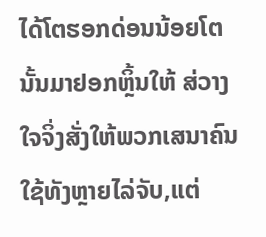ໄດ້ໂຕຮອກດ່ອນນ້ອຍໂຕນັ້ນມາຢອກຫຼິ້ນໃຫ້ ສ່ວາງໃຈຈິ່ງສັ່ງໃຫ້ພວກເສນາຄົນໃຊ້ທັງຫຼາຍໄລ່ຈັບ,ແຕ່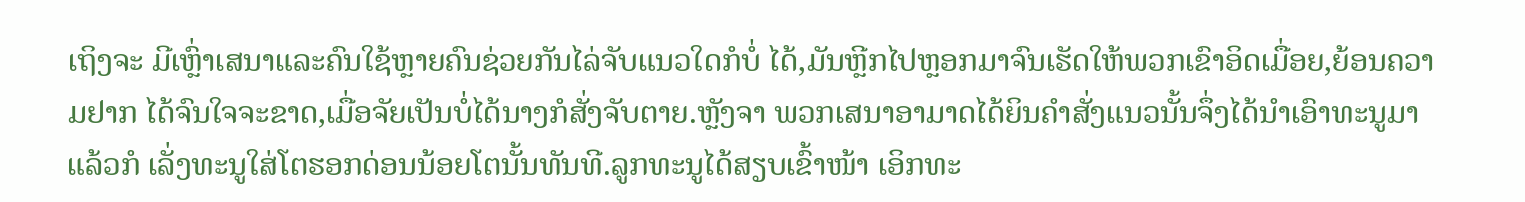ເຖິງຈະ ມີເຫຼົ່າເສນາແລະຄົນໃຊ້ຫຼາຍຄົນຊ່ວຍກັນໄລ່ຈັບແນວໃດກໍບໍ່ ໄດ້,ມັນຫຼີກໄປຫຼອກມາຈົນເຮັດໃຫ້ພວກເຂົາອິດເມື່ອຍ,ຍ້ອນຄວາມຢາກ ໄດ້ຈົນໃຈຈະຂາດ,ເມື່ອຈັຍເປັນບໍ່ໄດ້ນາງກໍສັ່ງຈັບຕາຍ.ຫຼັງຈາ ພວກເສນາອາມາດໄດ້ຍິນຄຳສັ່ງແນວນັ້ນຈຶ່ງໄດ້ນຳເອົາທະນູມາແລ້ວກໍ ເລັ່ງທະນູໃສ່ໂຕຮອກດ່ອນນ້ອຍໂຕນັ້ນທັນທີ.ລູກທະນູໄດ້ສຽບເຂົ້າໜ້າ ເອິກທະ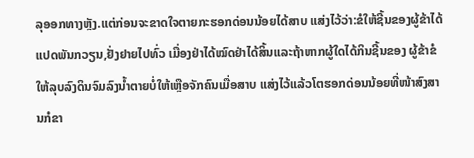ລຸອອກທາງຫຼັງ.ແຕ່ກ່ອນຈະຂາດໃຈຕາຍກະຮອກດ່ອນນ້ອຍໄດ້ສາບ ແສ່ງໄວ້ວ່າ:ຂໍໃຫ້ຊີ້ນຂອງຜູ້ຂ້າໄດ້ແປດພັນກວຽນ,ຢັ່ງຢາຍໄປທົ່ວ ເມື່ອງຢ່າໄດ້ໝົດຢ່າໄດ້ສິ້ນແລະຖ້າຫາກຜູ້ໃດໄດ້ກິນຊີ້ນຂອງ ຜູ້ຂ້າຂໍໃຫ້ລຸບລົງດິນຈົມລົງນ້ຳຕາຍບໍ່ໃຫ້ເຫຼືອຈັກຄົນເມື່ອສາບ ແສ່ງໄວ້ແລ້ວໂຕຮອກດ່ອນນ້ອຍທີ່ໜ້າສົງສານກໍຂາ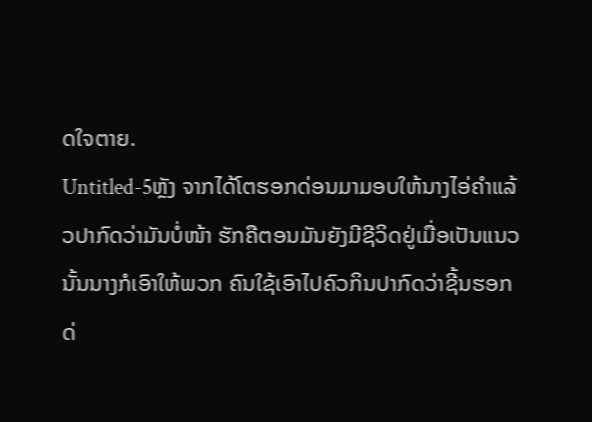ດໃຈຕາຍ.
Untitled-5ຫຼັງ ຈາກໄດ້ໂຕຮອກດ່ອນມາມອບໃຫ້ນາງໄອ່ຄຳແລ້ວປາກົດວ່າມັນບໍ່ໜ້າ ຮັກຄືຕອນມັນຍັງມີຊີວິດຢູ່ເມື່ອເປັນແນວນັ້ນນາງກໍເອົາໃຫ້ພວກ ຄົນໃຊ້ເອົາໄປຄົວກິນປາກົດວ່າຊີ້ນຮອກດ່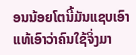ອນນ້ອຍໂຕນີ້ມັນແຊບເອົາ ແທ້ເອົາວ່າຄົນໃຊ້ຈິ່ງມາ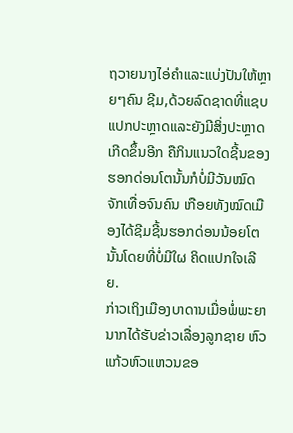ຖວາຍນາງໄອ່ຄຳແລະແບ່ງປັນໃຫ້ຫຼາຍໆຄົນ ຊີມ,ດ້ວຍລົດຊາດທີ່ແຊບແປກປະຫຼາດແລະຍັງມີສິ່ງປະຫຼາດເກີດຂຶ້ນອີກ ຄືກິນແນວໃດຊີ້ນຂອງຮອກດ່ອນໂຕນັ້ນກໍບໍ່ມີວັນໝົດຈັກເທື່ອຈົນຄົນ ເກືອຍທັງໝົດເມືອງໄດ້ຊີມຊີ້ນຮອກດ່ອນນ້ອຍໂຕນັ້ນໂດຍທີ່ບໍ່ມີໃຜ ຄິດແປກໃຈເລີຍ.
ກ່າວເຖິງເມືອງບາດານເມື່ອພໍ່ພະຍານາກໄດ້ຮັບຂ່າວເລື່ອງລູກຊາຍ ຫົວແກ້ວຫົວແຫວນຂອ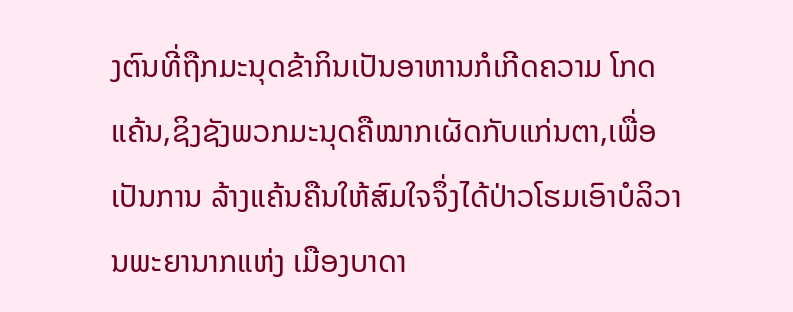ງຕົນທີ່ຖືກມະນຸດຂ້າກິນເປັນອາຫານກໍເກີດຄວາມ ໂກດແຄ້ນ,ຊິງຊັງພວກມະນຸດຄືໝາກເຜັດກັບແກ່ນຕາ,ເພື່ອເປັນການ ລ້າງແຄ້ນຄືນໃຫ້ສົມໃຈຈຶ່ງໄດ້ປ່າວໂຮມເອົາບໍລິວານພະຍານາກແຫ່ງ ເມືອງບາດາ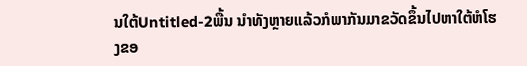ນໃຕ້Untitled-2ພື້ນ ນຳທັງຫຼາຍແລ້ວກໍພາກັນມາຂວັດຂຶ້ນໄປຫາໃຕ້ຫໍໂຮງຂອ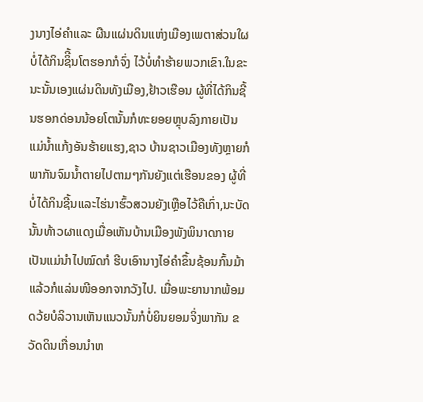ງນາງໄອ່ຄຳແລະ ຜືນແຜ່ນດິນແຫ່ງເມືອງເພຕາສ່ວນໃຜບໍ່ໄດ້ກິນຊິີ້ນໂຕຮອກກໍຈົ່ງ ໄວ້ບໍ່ທຳຮ້າຍພວກເຂົາ.ໃນຂະນະນັ້ນເອງແຜ່ນດິນທັງເມືອງ,ຢ້າວເຮືອນ ຜູ້ທີ່ໄດ້ກິນຊີ້ນຮອກດ່ອນນ້ອຍໂຕນັ້ນກໍທະຍອຍຫຼຸບລົງກາຍເປັນ ແມ່ນໍ້າແກ້ງອັນຮ້າຍແຮງ,ຊາວ ບ້ານຊາວເມືອງທັງຫຼາຍກໍພາກັນຈົມນ້ຳຕາຍໄປຕາມໆກັນຍັງແຕ່ເຮືອນຂອງ ຜູ້ທີ່ບໍ່ໄດ້ກິນຊີ້ນແລະໄຮ່ນາຮົ້ວສວນຍັງເຫຼືອໄວ້ຄືເກົ່າ,ນະບັດ ນັ້ນທ້າວຜາແດງເມື່ອເຫັນບ້ານເມືອງພັງພິນາດກາຍເປັນແມ່ນຳໄປໝົດກໍ ຮີບເອົານາງໄອ່ຄຳຂຶ້ນຊ້ອນກົ້ນມ້າແລ້ວກໍແລ່ນໜີອອກຈາກວັງໄປ. ເມື່ອພະຍານາກພ້ອມດວ້ຍບໍລິວານເຫັນແນວນັ້ນກໍບໍ່ຍິນຍອມຈິ່ງພາກັນ ຂວັດດິນເກື່ອນນຳຫ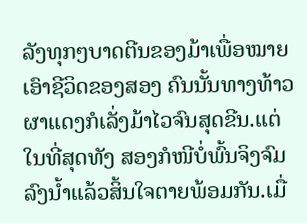ລັງທຸກໆບາດຕີນຂອງມ້າເພື່ອໝາຍເອົາຊີວິດຂອງສອງ ຄົນນັ້ນທາງທ້າວຜາແດງກໍເລັ່ງມ້າໄວຈົນສຸດຂີນ.ແຕ່ໃນທີ່ສຸດທັງ ສອງກໍໜີບໍ່ພົ້ນຈິງຈົມລົງນ້ຳແລ້ວສິ້ນໃຈຕາຍພ້ອມກັນ.ເມື່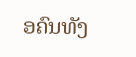ອຄົນທັງ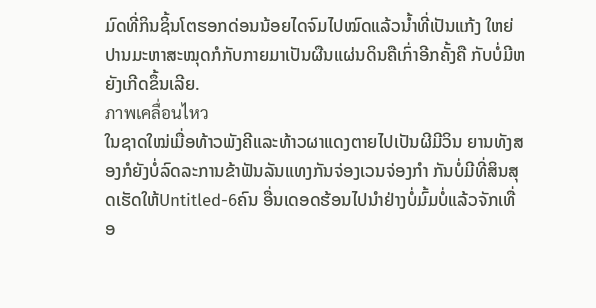ມົດທີ່ກິນຊິ້ນໂຕຮອກດ່ອນນ້ອຍໄດຈົມໄປໝົດແລ້ວນ້ຳທີ່ເປັນແກ້ງ ໃຫຍ່ປານມະຫາສະໝຸດກໍກັບກາຍມາເປັນຜືນແຜ່ນດິນຄືເກົ່າອີກຄັ້ງຄື ກັບບໍ່ມີຫຍັງເກີດຂຶ້ນເລີຍ.
ภาพเคลื่อนไหว
ໃນຊາດໃໝ່ເມື່ອທ້າວພັງຄີແລະທ້າວຜາແດງຕາຍໄປເປັນຜີມີວິນ ຍານທັງສອງກໍຍັງບໍ່ລົດລະການຂ້າຟັນລັນແທງກັນຈ່ອງເວນຈ່ອງກຳ ກັນບໍ່ມີທີ່ສິນສຸດເຮັດໃຫ້Untitled-6ຄົນ ອື່ນເດອດຮ້ອນໄປນຳຢ່າງບໍ່ມົ້ມບໍ່ແລ້ວຈັກເທື່ອ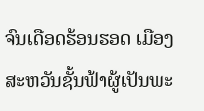ຈົນເດືອດຮ້ອນຮອດ ເມືອງສະຫວັນຊັ້ນຟ້າຜູ້ເປັນພະ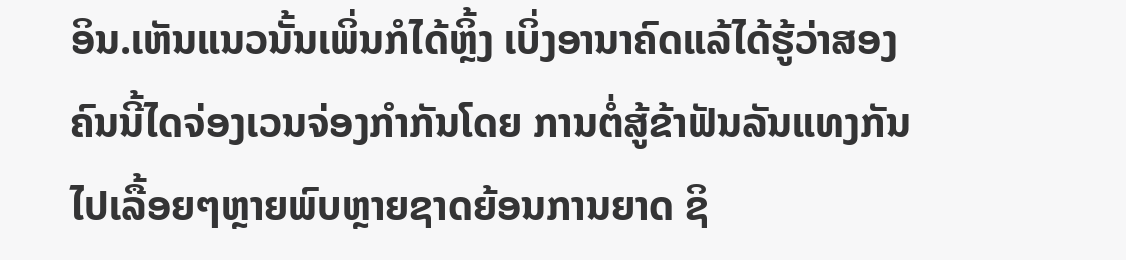ອິນ.ເຫັນແນວນັ້ນເພິ່ນກໍໄດ້ຫຼິ້ງ ເບິ່ງອານາຄົດແລ້ໄດ້ຮູ້ວ່າສອງຄົນນີ້ໄດຈ່ອງເວນຈ່ອງກຳກັນໂດຍ ການຕໍ່ສູ້ຂ້າຟັນລັນແທງກັນໄປເລື້ອຍໆຫຼາຍພົບຫຼາຍຊາດຍ້ອນການຍາດ ຊິ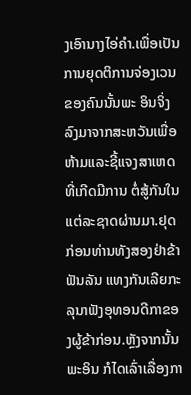ງເອົານາງໄອ່ຄຳ.ເພື່ອເປັນການຍຸດຕິການຈ່ອງເວນຂອງຄົນນັ້ນພະ ອິນຈິ່ງລົງມາຈາກສະຫວັນເພື່ອຫ້າມແລະຊີ້ແຈງສາເຫດທີ່ເກີດມີການ ຕໍ່ສູ້ກັນໃນແຕ່ລະຊາດຜ່ານມາ.ຢຸດກ່ອນທ່ານທັງສອງຢ່າຂ້າຟັນລັນ ແທງກັນເລີຍກະລຸນາຟັງອຸທອນດີກາຂອງຜູ້ຂ້າກ່ອນ.ຫຼັງຈາກນັ້ນພະອິນ ກໍໄດເລົ່າເລື່ອງກາ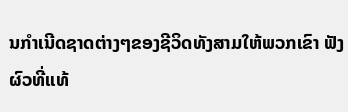ນກຳເນີດຊາດຕ່າງໆຂອງຊີວິດທັງສາມໃຫ້ພວກເຂົາ ຟັງຜົວທີ່ແທ້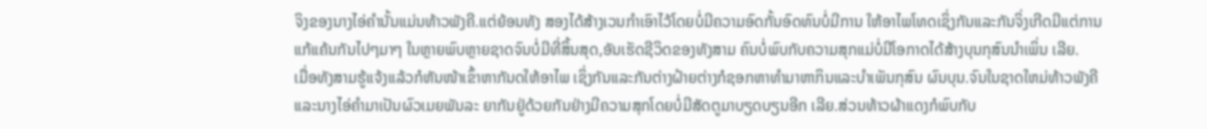ຈິງຂອງນາງໄອ່ຄຳນັ້ນແມ່ນທ້າວພັງຄີ.ແຕ່ຍ້ອນທັງ ສອງໄດ້ສ້າງເວນກຳເອົາໄວ້ໂດຍບໍ່ມີຄວາມອົດກັ້ນອົດທົນບໍ່ມີການ ໃຫ້ອາໄພໂທດເຊິ່ງກັນແລະກັນຈິ່ງເກີດມີແຕ່ການແກ້ແຄ້ນກັນໄປໆມາໆ ໃນຫຼາຍພົບຫຼາຍຊາດຈົນບໍ່ມີທີ່ສິ້ນສຸດ,ອັນເຮັດຊີວິດຂອງທັງສາມ ຄົນບໍ່ພົບກັບຄວາມສຸກແມ່ບໍ່ມີໂອກາດໄດ້ສ້າງບຸນກຸສົນນຳເພິ່ນ ເລີຍ.
ເມື່ອທັງສາມຮູ້ແຈ້ງແລ້ວກໍຫັນໜ້າເຂົ້າຫາກັນດໃຫ້ອາໄພ ເຊິ່ງກັນແລະກັນຕ່າງຝ້າຍຕ່າງກໍຊອກຫາທຳມາຫາກິນແລະບຳເພັນກຸສົນ ຜົນບຸນ.ຈົນໃນຊາດໃຫມ່ທ້າວພັງຄີແລະນາງໄອ່ຄຳມາເປັນຜົວເມຍພັນລະ ຍາກັນຢູ່ດ້ວຍກັນຢ່າງມີຄວາມສຸກໂດຍບໍ່ມີສັດຕູມາບຽດບຽນອີກ ເລີຍ.ສ່ວນທ້າວຜ້າແດງກໍພົບກັບ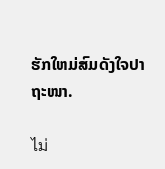ຮັກໃຫມ່ສົມດັງໃຈປາຖະໜາ.

ไม่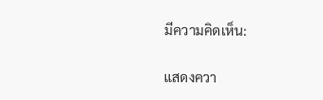มีความคิดเห็น:

แสดงควา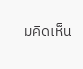มคิดเห็น